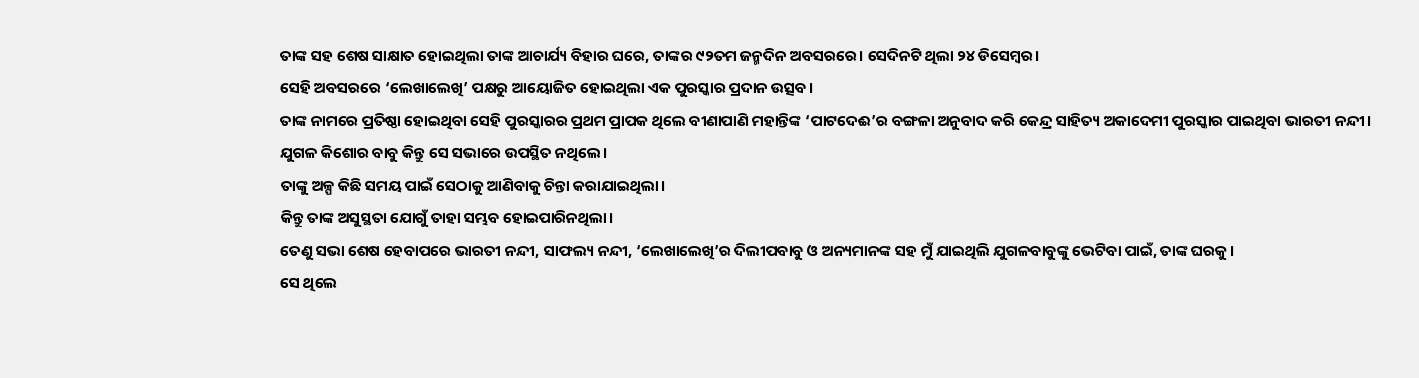ତାଙ୍କ ସହ ଶେଷ ସାକ୍ଷାତ ହୋଇଥିଲା ତାଙ୍କ ଆଚାର୍ଯ୍ୟ ବିହାର ଘରେ, ତାଙ୍କର ୯୨ତମ ଜନ୍ମଦିନ ଅବସରରେ। ସେଦିନଟି ଥିଲା ୨୪ ଡିସେମ୍ବର।
ସେହି ଅବସରରେ ‘ଲେଖାଲେଖି’ ପକ୍ଷରୁ ଆୟୋଜିତ ହୋଇଥିଲା ଏକ ପୁରସ୍କାର ପ୍ରଦାନ ଉତ୍ସବ।
ତାଙ୍କ ନାମରେ ପ୍ରତିଷ୍ଠା ହୋଇଥିବା ସେହି ପୁରସ୍କାରର ପ୍ରଥମ ପ୍ରାପକ ଥିଲେ ବୀଣାପାଣି ମହାନ୍ତିଙ୍କ ‘ପାଟଦେଈ’ର ବଙ୍ଗଳା ଅନୁବାଦ କରି କେନ୍ଦ୍ର ସାହିତ୍ୟ ଅକାଦେମୀ ପୁରସ୍କାର ପାଇଥିବା ଭାରତୀ ନନ୍ଦୀ।
ଯୁଗଳ କିଶୋର ବାବୁ କିନ୍ତୁ ସେ ସଭାରେ ଉପସ୍ଥିତ ନଥିଲେ।
ତାଙ୍କୁ ଅଳ୍ପ କିଛି ସମୟ ପାଇଁ ସେଠାକୁ ଆଣିବାକୁ ଚିନ୍ତା କରାଯାଇଥିଲା।
କିନ୍ତୁ ତାଙ୍କ ଅସୁସ୍ଥତା ଯୋଗୁଁ ତାହା ସମ୍ଭବ ହୋଇପାରିନଥିଲା।
ତେଣୁ ସଭା ଶେଷ ହେବାପରେ ଭାରତୀ ନନ୍ଦୀ, ସାଫଲ୍ୟ ନନ୍ଦୀ, ‘ଲେଖାଲେଖି’ର ଦିଲୀପବାବୁ ଓ ଅନ୍ୟମାନଙ୍କ ସହ ମୁଁ ଯାଇଥିଲି ଯୁଗଳବାବୁଙ୍କୁ ଭେଟିବା ପାଇଁ, ତାଙ୍କ ଘରକୁ।
ସେ ଥିଲେ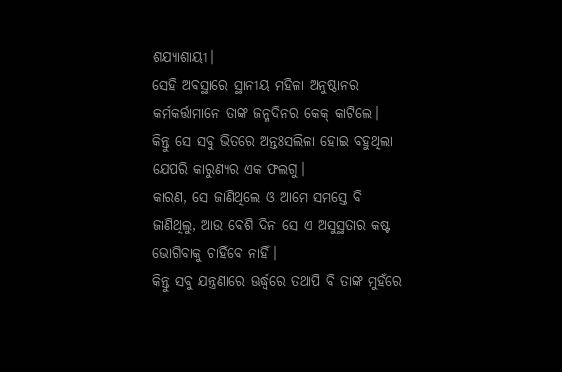ଶଯ୍ୟାଶାୟୀ।
ସେହି ଅବସ୍ଥାରେ ସ୍ଥାନୀୟ ମହିଳା ଅନୁଷ୍ଠାନର କର୍ମକର୍ତ୍ତାମାନେ ତାଙ୍କ ଜନ୍ମଦିନର କେକ୍ କାଟିଲେ।
କିନ୍ତୁ ସେ ସବୁ ଭିତରେ ଅନ୍ତଃସଲିଳା ହୋଇ ବହୁଥିଲା ଯେପରି କାରୁଣ୍ୟର ଏକ ଫଲଗୁ।
କାରଣ, ସେ ଜାଣିଥିଲେ ଓ ଆମେ ସମସ୍ତେ ବି ଜାଣିଥିଲୁ, ଆଉ ବେଶି ଦିନ ସେ ଏ ଅସୁସ୍ଥତାର କଷ୍ଟ ଭୋଗିବାକୁ ଚାହିଁବେ ନାହିଁ।
କିନ୍ତୁ ସବୁ ଯନ୍ତ୍ରଣାରେ ଊର୍ଦ୍ଧ୍ଵରେ ତଥାପି ବି ତାଙ୍କ ମୁହଁରେ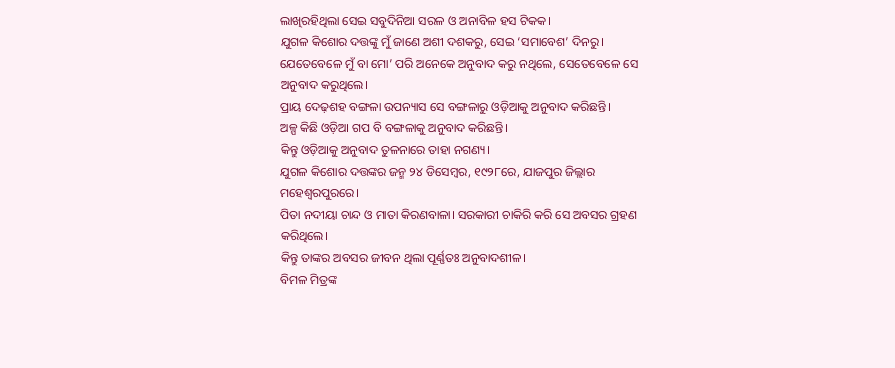ଲାଖିରହିଥିଲା ସେଇ ସବୁଦିନିଆ ସରଳ ଓ ଅନାବିଳ ହସ ଟିକକ।
ଯୁଗଳ କିଶୋର ଦତ୍ତଙ୍କୁ ମୁଁ ଜାଣେ ଅଶୀ ଦଶକରୁ, ସେଇ ‘ସମାବେଶ’ ଦିନରୁ।
ଯେତେବେଳେ ମୁଁ ବା ମୋ’ ପରି ଅନେକେ ଅନୁବାଦ କରୁ ନଥିଲେ, ସେତେବେଳେ ସେ ଅନୁବାଦ କରୁଥିଲେ।
ପ୍ରାୟ ଦେଢ଼ଶହ ବଙ୍ଗଳା ଉପନ୍ୟାସ ସେ ବଙ୍ଗଳାରୁ ଓଡ଼ିଆକୁ ଅନୁବାଦ କରିଛନ୍ତି।
ଅଳ୍ପ କିଛି ଓଡ଼ିଆ ଗପ ବି ବଙ୍ଗଳାକୁ ଅନୁବାଦ କରିଛନ୍ତି।
କିନ୍ତୁ ଓଡ଼ିଆକୁ ଅନୁବାଦ ତୁଳନାରେ ତାହା ନଗଣ୍ୟ।
ଯୁଗଳ କିଶୋର ଦତ୍ତଙ୍କର ଜନ୍ମ ୨୪ ଡିସେମ୍ବର, ୧୯୨୮ରେ, ଯାଜପୁର ଜିଲ୍ଲାର ମହେଶ୍ୱରପୁରରେ।
ପିତା ନଦୀୟା ଚାନ୍ଦ ଓ ମାତା କିରଣବାଳା। ସରକାରୀ ଚାକିରି କରି ସେ ଅବସର ଗ୍ରହଣ କରିଥିଲେ।
କିନ୍ତୁ ତାଙ୍କର ଅବସର ଜୀବନ ଥିଲା ପୂର୍ଣ୍ଣତଃ ଅନୁବାଦଶୀଳ।
ବିମଳ ମିତ୍ରଙ୍କ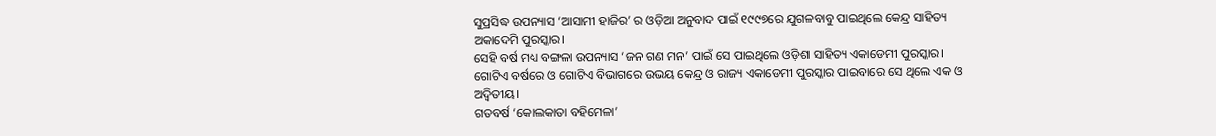ସୁପ୍ରସିଦ୍ଧ ଉପନ୍ୟାସ ‘ଆସାମୀ ହାଜିର’ ର ଓଡ଼ିଆ ଅନୁବାଦ ପାଇଁ ୧୯୯୭ରେ ଯୁଗଳବାବୁ ପାଇଥିଲେ କେନ୍ଦ୍ର ସାହିତ୍ୟ ଅକାଦେମି ପୁରସ୍କାର।
ସେହି ବର୍ଷ ମଧ୍ୟ ବଙ୍ଗଳା ଉପନ୍ୟାସ ‘ଜନ ଗଣ ମନ’ ପାଇଁ ସେ ପାଇଥିଲେ ଓଡ଼ିଶା ସାହିତ୍ୟ ଏକାଡେମୀ ପୁରସ୍କାର।
ଗୋଟିଏ ବର୍ଷରେ ଓ ଗୋଟିଏ ବିଭାଗରେ ଉଭୟ କେନ୍ଦ୍ର ଓ ରାଜ୍ୟ ଏକାଡେମୀ ପୁରସ୍କାର ପାଇବାରେ ସେ ଥିଲେ ଏକ ଓ ଅଦ୍ୱିତୀୟ।
ଗତବର୍ଷ ‘କୋଲକାତା ବହିମେଳା’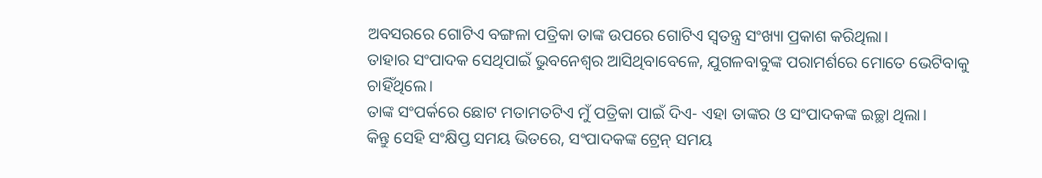ଅବସରରେ ଗୋଟିଏ ବଙ୍ଗଳା ପତ୍ରିକା ତାଙ୍କ ଉପରେ ଗୋଟିଏ ସ୍ବତନ୍ତ୍ର ସଂଖ୍ୟା ପ୍ରକାଶ କରିଥିଲା।
ତାହାର ସଂପାଦକ ସେଥିପାଇଁ ଭୁବନେଶ୍ୱର ଆସିଥିବାବେଳେ, ଯୁଗଳବାବୁଙ୍କ ପରାମର୍ଶରେ ମୋତେ ଭେଟିବାକୁ ଚାହିଁଥିଲେ।
ତାଙ୍କ ସଂପର୍କରେ ଛୋଟ ମତାମତଟିଏ ମୁଁ ପତ୍ରିକା ପାଇଁ ଦିଏ- ଏହା ତାଙ୍କର ଓ ସଂପାଦକଙ୍କ ଇଚ୍ଛା ଥିଲା।
କିନ୍ତୁ ସେହି ସଂକ୍ଷିପ୍ତ ସମୟ ଭିତରେ, ସଂପାଦକଙ୍କ ଟ୍ରେନ୍ ସମୟ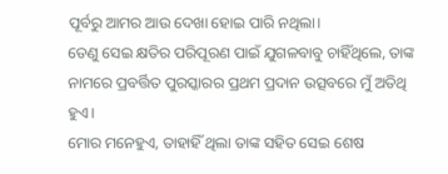ପୂର୍ବରୁ ଆମର ଆଉ ଦେଖା ହୋଇ ପାରି ନଥିଲା।
ତେଣୁ ସେଇ କ୍ଷତିର ପରିପୂରଣ ପାଇଁ ଯୁଗଳବାବୁ ଚାହିଁଥିଲେ, ତାଙ୍କ ନାମରେ ପ୍ରବର୍ତ୍ତିତ ପୁରସ୍କାରର ପ୍ରଥମ ପ୍ରଦାନ ଉତ୍ସବରେ ମୁଁ ଅତିଥି ହୁଏ।
ମୋର ମନେହୁଏ, ତାହାହିଁ ଥିଲା ତାଙ୍କ ସହିତ ସେଇ ଶେଷ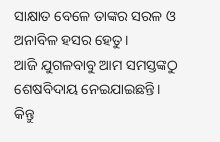ସାକ୍ଷାତ ବେଳେ ତାଙ୍କର ସରଳ ଓ ଅନାବିଳ ହସର ହେତୁ।
ଆଜି ଯୁଗଳବାବୁ ଆମ ସମସ୍ତଙ୍କଠୁ ଶେଷବିଦାୟ ନେଇଯାଇଛନ୍ତି।
କିନ୍ତୁ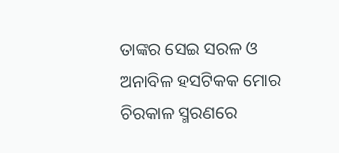ତାଙ୍କର ସେଇ ସରଳ ଓ ଅନାବିଳ ହସଟିକକ ମୋର ଚିରକାଳ ସ୍ମରଣରେ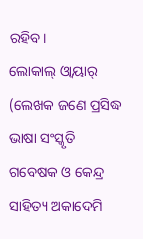ରହିବ।
ଲୋକାଲ୍ ଓ୍ବାୟାର୍
(ଲେଖକ ଜଣେ ପ୍ରସିଦ୍ଧ ଭାଷା ସଂସ୍କୃତି ଗବେଷକ ଓ କେନ୍ଦ୍ର ସାହିତ୍ୟ ଅକାଦେମି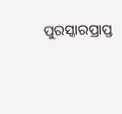ପୁରସ୍କାରପ୍ରାପ୍ତ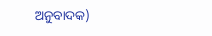ଅନୁବାଦକ)